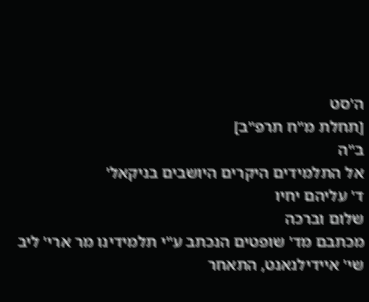ה'סט
[תחלת מ"ח תרפ"ב]
ב"ה
אל התלמידים היקרים היושבים בניקאל'
ד' עליהם יחיו
שלום וברכה
מכתבם מד' שופטים הנכתב ע"י תלמידינו מר ארי' ליב שי' איידילנאנט, התאחר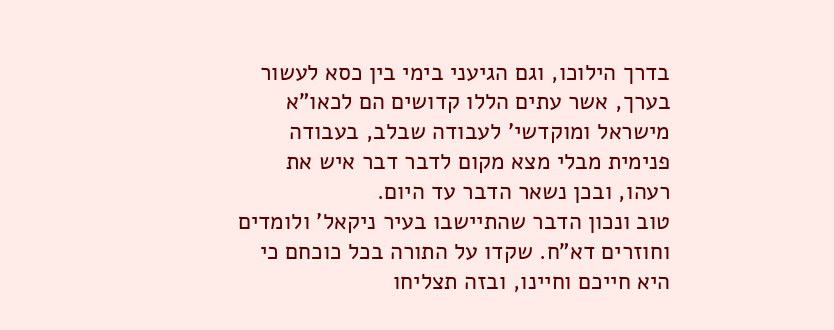בדרך הילוכו, וגם הגיעני בימי בין כסא לעשור בערך, אשר עתים הללו קדושים הם לכאו"א מישראל ומוקדשי' לעבודה שבלב, בעבודה פנימית מבלי מצא מקום לדבר דבר איש את רעהו, ובכן נשאר הדבר עד היום.
טוב ונכון הדבר שהתיישבו בעיר ניקאל' ולומדים וחוזרים דא"ח. שקדו על התורה בכל כוכחם כי היא חייכם וחיינו, ובזה תצליחו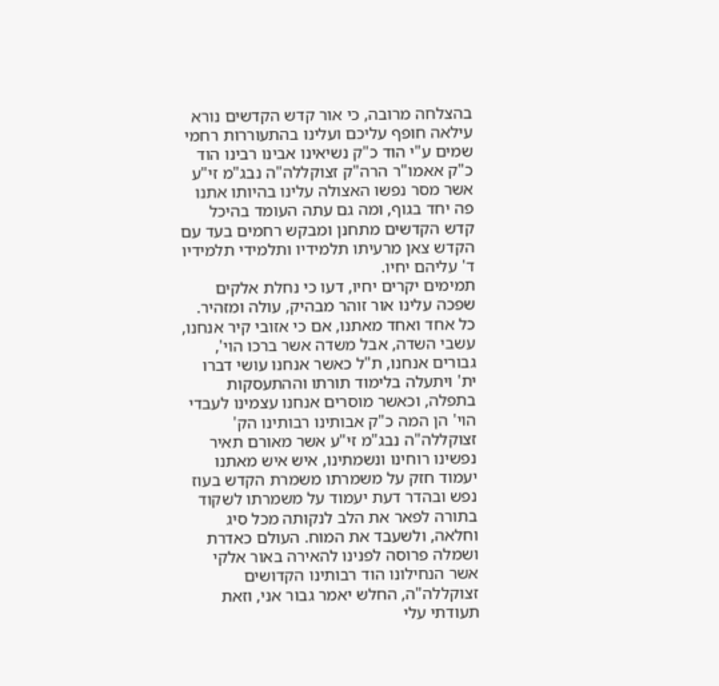בהצלחה מרובה, כי אור קדש הקדשים נורא עילאה חופף עליכם ועלינו בהתעוררות רחמי שמים ע"י הוד כ"ק נשיאינו אבינו רבינו הוד כ"ק אאמו"ר הרה"ק זצוקללה"ה נבג"מ זי"ע אשר מסר נפשו האצולה עלינו בהיותו אתנו פה יחד בגוף, ומה גם עתה העומד בהיכל קדש הקדשים מתחנן ומבקש רחמים בעד עם הקדש צאן מרעיתו תלמידיו ותלמידי תלמידיו ד' עליהם יחיו.
תמימים יקרים יחיו, דעו כי נחלת אלקים שפכה עלינו אור זוהר מבהיק, עולה ומזהיר. כל אחד ואחד מאתנו, אם כי אזובי קיר אנחנו, עשבי השדה, אבל משדה אשר ברכו הוי', גבורים אנחנו, ת"ל כאשר אנחנו עושי דברו ית' ויתעלה בלימוד תורתו וההתעסקות בתפלה, וכאשר מוסרים אנחנו עצמינו לעבדי הוי' הן המה כ"ק אבותינו רבותינו הק' זצוקללה"ה נבג"מ זי"ע אשר מאורם תאיר נפשינו רוחינו ונשמתינו, איש איש מאתנו יעמוד חזק על משמרתו משמרת הקדש בעוז נפש ובהדר דעת יעמוד על משמרתו לשקוד בתורה לפאר את הלב לנקותה מכל סיג וחלאה, ולשעבד את המוח. העולם כאדרת ושמלה פרוסה לפנינו להאירה באור אלקי אשר הנחילונו הוד רבותינו הקדושים זצוקללה"ה, החלש יאמר גבור אני, וזאת תעודתי עלי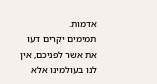אדמות.
תמימים יקרים דעו את אשר לפניכם, אין לנו בעולמינו אלא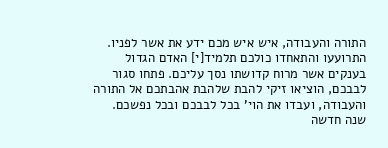התורה והעבודה, איש איש מכם ידע את אשר לפניו. התרועעו והתאחדו כולכם תלמיד[י] האדם הגדול בענקים אשר מרוח קדושתו נסך עליכם. פתחו סגור לבבכם, הוציאו זיקי להבת שלהבת אהבתכם אל התורה והעבודה, ועבדו את הוי' בכל לבבכם ובכל נפשכם. שנה חדשה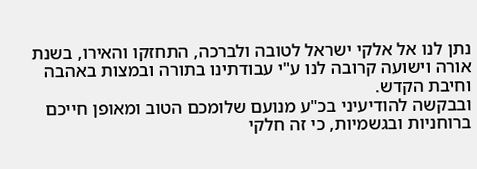נתן לנו אל אלקי ישראל לטובה ולברכה, התחזקו והאירו, בשנת אורה וישועה קרובה לנו ע"י עבודתינו בתורה ובמצות באהבה וחיבת הקדש.
ובבקשה להודיעיני בכ"ע מנועם שלומכם הטוב ומאופן חייכם ברוחניות ובגשמיות, כי זה חלקי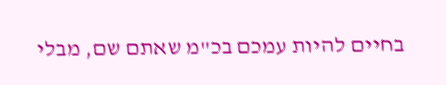בחיים להיות עמכם בכ"מ שאתם שם, מבלי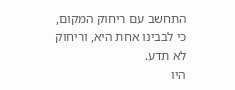התחשב עם ריחוק המקום, כי לבבינו אחת היא, וריחוק לא תדע.
היו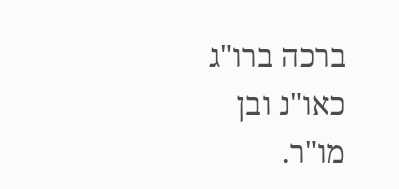ברכה ברו"ג כאו"נ ובן מו"ר.